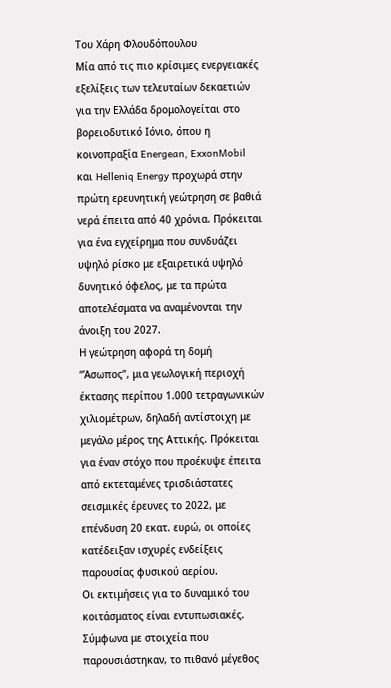Του Χάρη Φλουδόπουλου
Μία από τις πιο κρίσιμες ενεργειακές εξελίξεις των τελευταίων δεκαετιών για την Ελλάδα δρομολογείται στο βορειοδυτικό Ιόνιο, όπου η κοινοπραξία Energean, ExxonMobil και Helleniq Energy προχωρά στην πρώτη ερευνητική γεώτρηση σε βαθιά νερά έπειτα από 40 χρόνια. Πρόκειται για ένα εγχείρημα που συνδυάζει υψηλό ρίσκο με εξαιρετικά υψηλό δυνητικό όφελος, με τα πρώτα αποτελέσματα να αναμένονται την άνοιξη του 2027.
Η γεώτρηση αφορά τη δομή “Άσωπος”, μια γεωλογική περιοχή έκτασης περίπου 1.000 τετραγωνικών χιλιομέτρων, δηλαδή αντίστοιχη με μεγάλο μέρος της Αττικής. Πρόκειται για έναν στόχο που προέκυψε έπειτα από εκτεταμένες τρισδιάστατες σεισμικές έρευνες το 2022, με επένδυση 20 εκατ. ευρώ, οι οποίες κατέδειξαν ισχυρές ενδείξεις παρουσίας φυσικού αερίου.
Οι εκτιμήσεις για το δυναμικό του κοιτάσματος είναι εντυπωσιακές. Σύμφωνα με στοιχεία που παρουσιάστηκαν, το πιθανό μέγεθος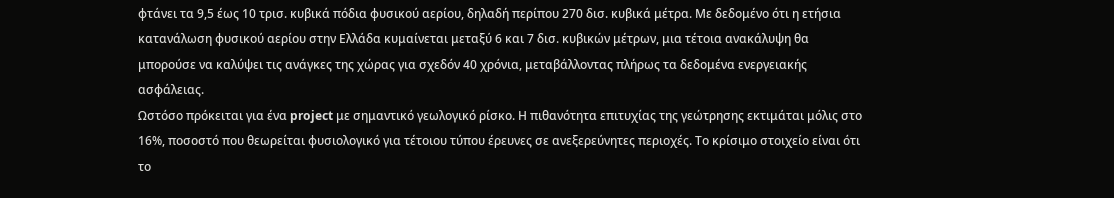φτάνει τα 9,5 έως 10 τρισ. κυβικά πόδια φυσικού αερίου, δηλαδή περίπου 270 δισ. κυβικά μέτρα. Με δεδομένο ότι η ετήσια κατανάλωση φυσικού αερίου στην Ελλάδα κυμαίνεται μεταξύ 6 και 7 δισ. κυβικών μέτρων, μια τέτοια ανακάλυψη θα μπορούσε να καλύψει τις ανάγκες της χώρας για σχεδόν 40 χρόνια, μεταβάλλοντας πλήρως τα δεδομένα ενεργειακής ασφάλειας.
Ωστόσο πρόκειται για ένα project με σημαντικό γεωλογικό ρίσκο. Η πιθανότητα επιτυχίας της γεώτρησης εκτιμάται μόλις στο 16%, ποσοστό που θεωρείται φυσιολογικό για τέτοιου τύπου έρευνες σε ανεξερεύνητες περιοχές. Το κρίσιμο στοιχείο είναι ότι το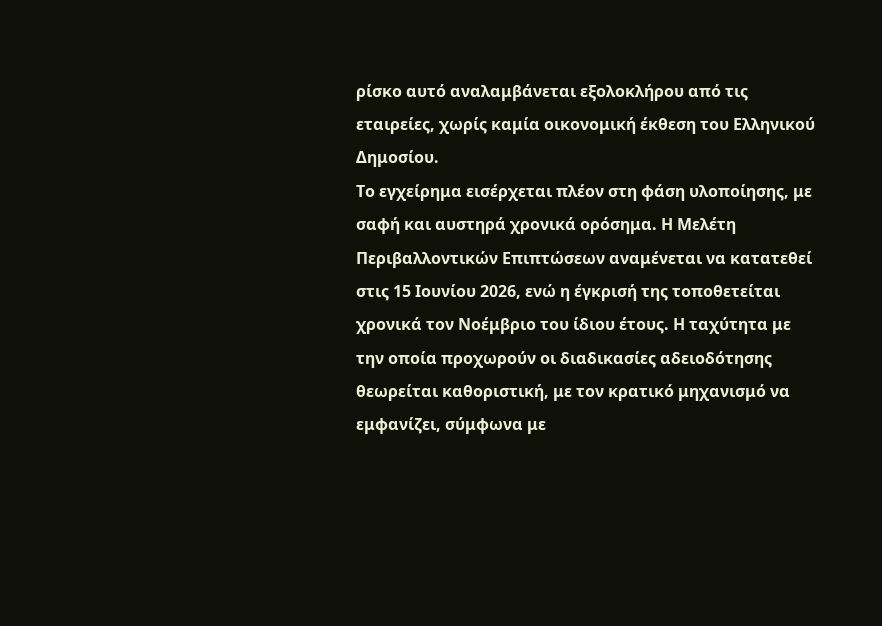ρίσκο αυτό αναλαμβάνεται εξολοκλήρου από τις εταιρείες, χωρίς καμία οικονομική έκθεση του Ελληνικού Δημοσίου.
Το εγχείρημα εισέρχεται πλέον στη φάση υλοποίησης, με σαφή και αυστηρά χρονικά ορόσημα. Η Μελέτη Περιβαλλοντικών Επιπτώσεων αναμένεται να κατατεθεί στις 15 Ιουνίου 2026, ενώ η έγκρισή της τοποθετείται χρονικά τον Νοέμβριο του ίδιου έτους. Η ταχύτητα με την οποία προχωρούν οι διαδικασίες αδειοδότησης θεωρείται καθοριστική, με τον κρατικό μηχανισμό να εμφανίζει, σύμφωνα με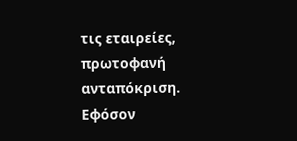τις εταιρείες, πρωτοφανή ανταπόκριση.
Εφόσον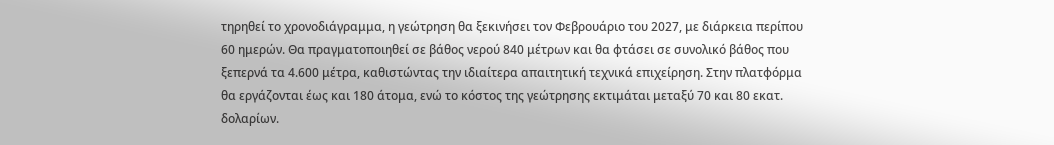τηρηθεί το χρονοδιάγραμμα, η γεώτρηση θα ξεκινήσει τον Φεβρουάριο του 2027, με διάρκεια περίπου 60 ημερών. Θα πραγματοποιηθεί σε βάθος νερού 840 μέτρων και θα φτάσει σε συνολικό βάθος που ξεπερνά τα 4.600 μέτρα, καθιστώντας την ιδιαίτερα απαιτητική τεχνικά επιχείρηση. Στην πλατφόρμα θα εργάζονται έως και 180 άτομα, ενώ το κόστος της γεώτρησης εκτιμάται μεταξύ 70 και 80 εκατ. δολαρίων.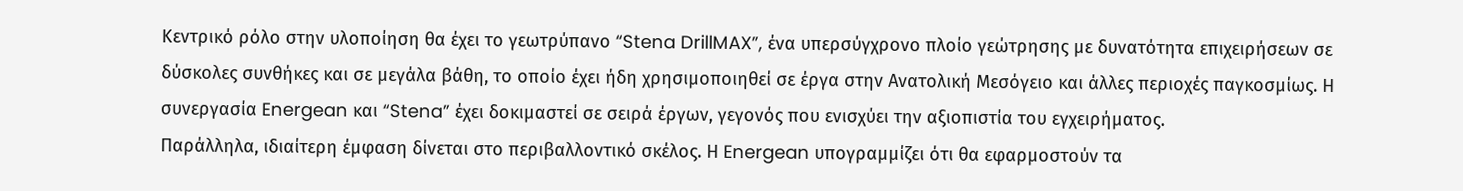Κεντρικό ρόλο στην υλοποίηση θα έχει το γεωτρύπανο “Stena DrillMAX”, ένα υπερσύγχρονο πλοίο γεώτρησης με δυνατότητα επιχειρήσεων σε δύσκολες συνθήκες και σε μεγάλα βάθη, το οποίο έχει ήδη χρησιμοποιηθεί σε έργα στην Ανατολική Μεσόγειο και άλλες περιοχές παγκοσμίως. Η συνεργασία Energean και “Stena” έχει δοκιμαστεί σε σειρά έργων, γεγονός που ενισχύει την αξιοπιστία του εγχειρήματος.
Παράλληλα, ιδιαίτερη έμφαση δίνεται στο περιβαλλοντικό σκέλος. Η Energean υπογραμμίζει ότι θα εφαρμοστούν τα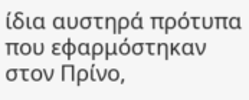ίδια αυστηρά πρότυπα που εφαρμόστηκαν στον Πρίνο,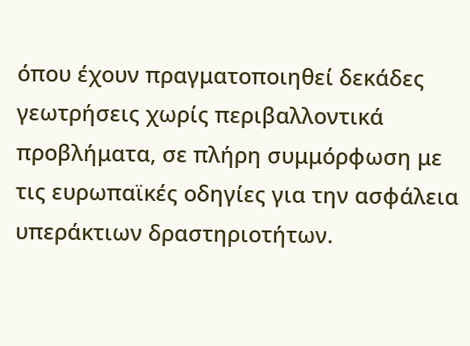όπου έχουν πραγματοποιηθεί δεκάδες γεωτρήσεις χωρίς περιβαλλοντικά προβλήματα, σε πλήρη συμμόρφωση με τις ευρωπαϊκές οδηγίες για την ασφάλεια υπεράκτιων δραστηριοτήτων.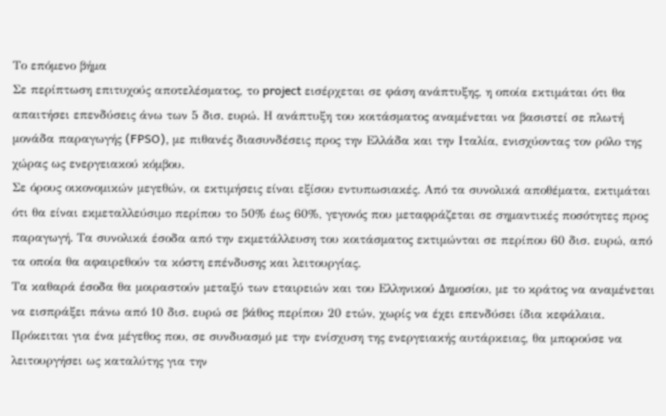Το επόμενο βήμα
Σε περίπτωση επιτυχούς αποτελέσματος, το project εισέρχεται σε φάση ανάπτυξης, η οποία εκτιμάται ότι θα απαιτήσει επενδύσεις άνω των 5 δισ. ευρώ. Η ανάπτυξη του κοιτάσματος αναμένεται να βασιστεί σε πλωτή μονάδα παραγωγής (FPSO), με πιθανές διασυνδέσεις προς την Ελλάδα και την Ιταλία, ενισχύοντας τον ρόλο της χώρας ως ενεργειακού κόμβου.
Σε όρους οικονομικών μεγεθών, οι εκτιμήσεις είναι εξίσου εντυπωσιακές. Από τα συνολικά αποθέματα, εκτιμάται ότι θα είναι εκμεταλλεύσιμο περίπου το 50% έως 60%, γεγονός που μεταφράζεται σε σημαντικές ποσότητες προς παραγωγή. Τα συνολικά έσοδα από την εκμετάλλευση του κοιτάσματος εκτιμώνται σε περίπου 60 δισ. ευρώ, από τα οποία θα αφαιρεθούν τα κόστη επένδυσης και λειτουργίας.
Τα καθαρά έσοδα θα μοιραστούν μεταξύ των εταιρειών και του Ελληνικού Δημοσίου, με το κράτος να αναμένεται να εισπράξει πάνω από 10 δισ. ευρώ σε βάθος περίπου 20 ετών, χωρίς να έχει επενδύσει ίδια κεφάλαια. Πρόκειται για ένα μέγεθος που, σε συνδυασμό με την ενίσχυση της ενεργειακής αυτάρκειας, θα μπορούσε να λειτουργήσει ως καταλύτης για την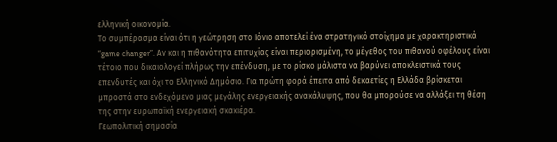ελληνική οικονομία.
Το συμπέρασμα είναι ότι η γεώτρηση στο Ιόνιο αποτελεί ένα στρατηγικό στοίχημα με χαρακτηριστικά “game changer”. Αν και η πιθανότητα επιτυχίας είναι περιορισμένη, το μέγεθος του πιθανού οφέλους είναι τέτοιο που δικαιολογεί πλήρως την επένδυση, με το ρίσκο μάλιστα να βαρύνει αποκλειστικά τους επενδυτές και όχι το Ελληνικό Δημόσιο. Για πρώτη φορά έπειτα από δεκαετίες η Ελλάδα βρίσκεται μπροστά στο ενδεχόμενο μιας μεγάλης ενεργειακής ανακάλυψης, που θα μπορούσε να αλλάξει τη θέση της στην ευρωπαϊκή ενεργειακή σκακιέρα.
Γεωπολιτική σημασία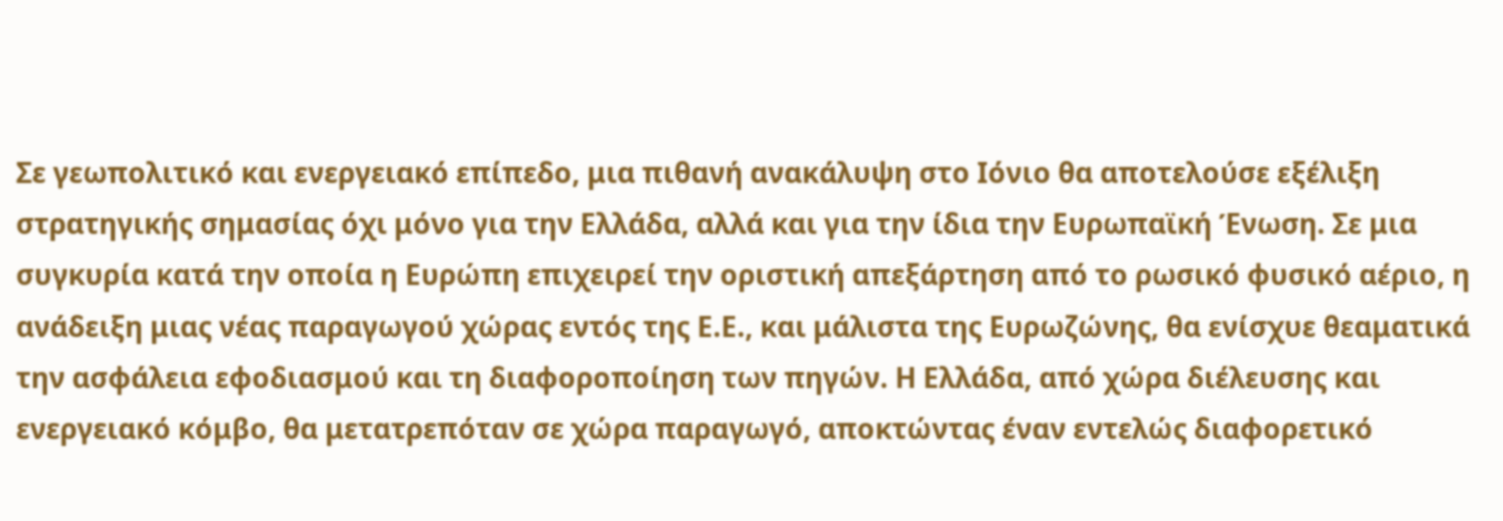Σε γεωπολιτικό και ενεργειακό επίπεδο, μια πιθανή ανακάλυψη στο Ιόνιο θα αποτελούσε εξέλιξη στρατηγικής σημασίας όχι μόνο για την Ελλάδα, αλλά και για την ίδια την Ευρωπαϊκή Ένωση. Σε μια συγκυρία κατά την οποία η Ευρώπη επιχειρεί την οριστική απεξάρτηση από το ρωσικό φυσικό αέριο, η ανάδειξη μιας νέας παραγωγού χώρας εντός της Ε.Ε., και μάλιστα της Ευρωζώνης, θα ενίσχυε θεαματικά την ασφάλεια εφοδιασμού και τη διαφοροποίηση των πηγών. Η Ελλάδα, από χώρα διέλευσης και ενεργειακό κόμβο, θα μετατρεπόταν σε χώρα παραγωγό, αποκτώντας έναν εντελώς διαφορετικό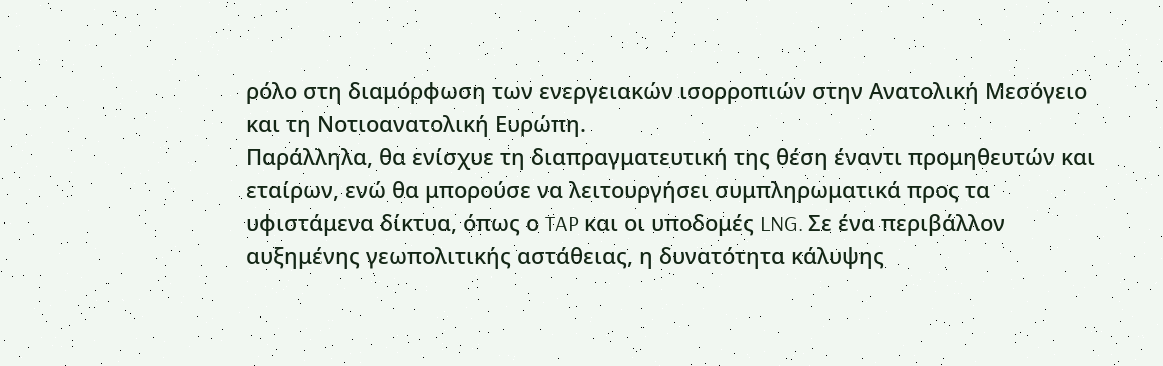ρόλο στη διαμόρφωση των ενεργειακών ισορροπιών στην Ανατολική Μεσόγειο και τη Νοτιοανατολική Ευρώπη.
Παράλληλα, θα ενίσχυε τη διαπραγματευτική της θέση έναντι προμηθευτών και εταίρων, ενώ θα μπορούσε να λειτουργήσει συμπληρωματικά προς τα υφιστάμενα δίκτυα, όπως ο TAP και οι υποδομές LNG. Σε ένα περιβάλλον αυξημένης γεωπολιτικής αστάθειας, η δυνατότητα κάλυψης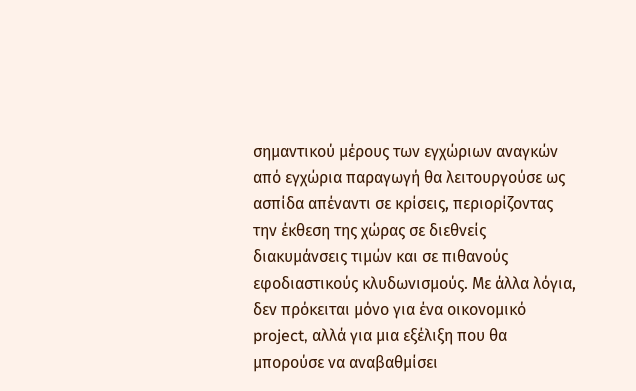σημαντικού μέρους των εγχώριων αναγκών από εγχώρια παραγωγή θα λειτουργούσε ως ασπίδα απέναντι σε κρίσεις, περιορίζοντας την έκθεση της χώρας σε διεθνείς διακυμάνσεις τιμών και σε πιθανούς εφοδιαστικούς κλυδωνισμούς. Με άλλα λόγια, δεν πρόκειται μόνο για ένα οικονομικό project, αλλά για μια εξέλιξη που θα μπορούσε να αναβαθμίσει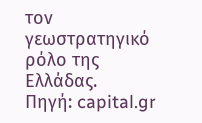τον γεωστρατηγικό ρόλο της Ελλάδας.
Πηγή: capital.gr